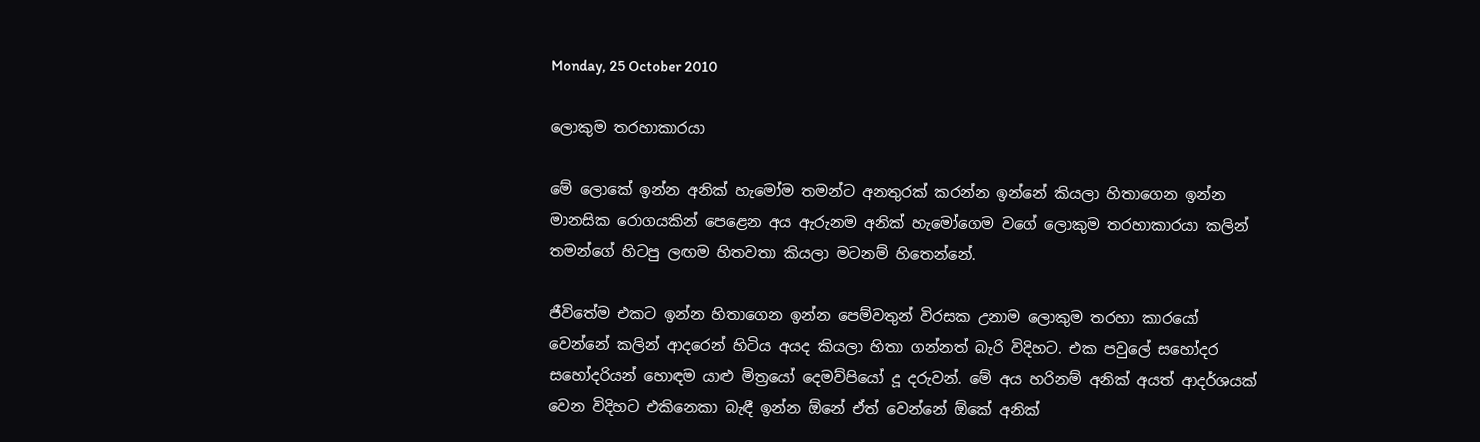Monday, 25 October 2010

ලොකුම තරහාකාරයා

මේ ලොකේ ඉන්න අනික් හැමෝම තමන්ට අනතුරක් කරන්න ඉන්නේ කියලා හිතාගෙන ඉන්න මානසික රොගයකින් පෙළෙන අය ඇරුනම අනික් හැමෝගෙම වගේ ලොකුම තරහාකාරයා කලින් තමන්ගේ හිටපු ලඟම හිතවතා කියලා මටනම් හිතෙන්නේ.

ජීවිතේම එකට ඉන්න හිතාගෙන ඉන්න පෙම්වතුන් විරසක උනාම ලොකුම තරහා කාරයෝ වෙන්නේ කලින් ආදරෙන් හිටිය අයද කියලා හිතා ගන්නත් බැරි විදිහට. එක පවුලේ සහෝදර සහෝදරියන් හොඳම යාළු මිත්‍රයෝ දෙමව්පියෝ දූ දරුවන්. මේ අය හරිනම් අනික් අයත් ආදර්ශයක් වෙන විදිහට එකිනෙකා බැඳී ඉන්න ඕනේ ඒත් වෙන්නේ ඕකේ අනික්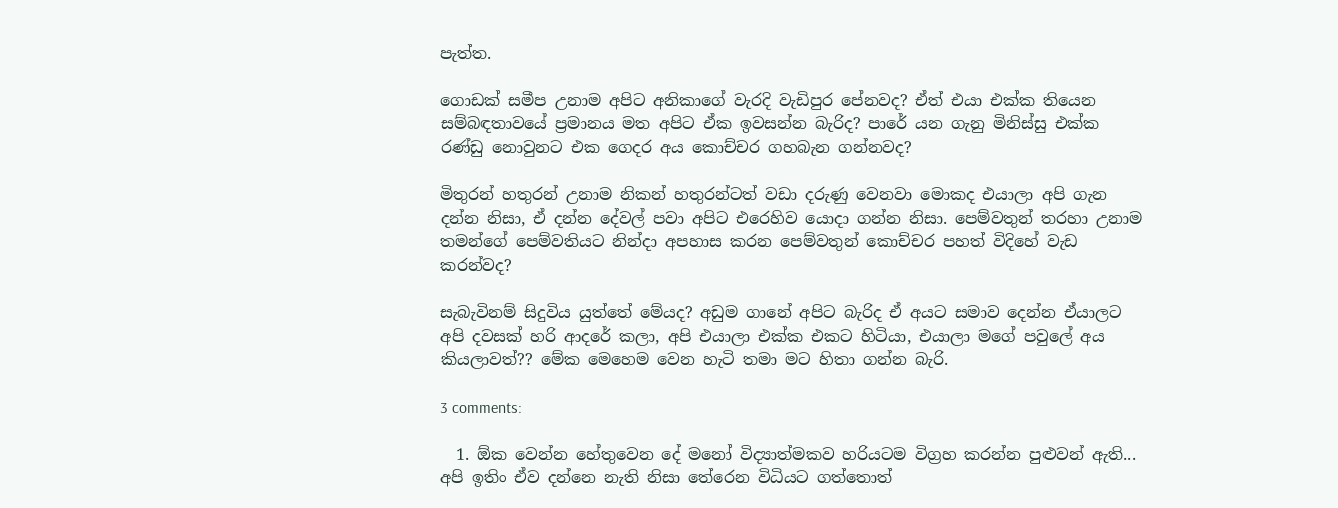පැත්ත.

ගොඩක් සමීප උනාම අපිට අනිකාගේ වැරදි වැඩිපුර පේනවද? ඒත් එයා එක්ක තියෙන සම්බඳතාවයේ ප්‍රමානය මත අපිට ඒක ඉවසන්න බැරිද? පාරේ යන ගැනු මිනිස්සු එක්ක රණ්ඩු නොවුනට එක ගෙදර අය කොච්චර ගහබැන ගන්නවද?

මිතුරන් හතුරන් උනාම නිකන් හතුරන්ටත් වඩා දරුණු වෙනවා මොකද එයාලා අපි ගැන දන්න නිසා, ඒ දන්න දේවල් පවා අපිට එරෙහිව යොදා ගන්න නිසා. පෙම්වතුන් තරහා උනාම තමන්ගේ පෙම්වතියට නින්දා අපහාස කරන පෙම්වතුන් කොච්චර පහත් විදිහේ වැඩ කරන්වද?

සැබැවිනම් සිදුවිය යුත්තේ මේයද? අඩුම ගානේ අපිට බැරිද ඒ අයට සමාව දෙන්න ඒයාලට අපි දවසක් හරි ආදරේ කලා, අපි එයාලා එක්ක එකට හිටියා, එයාලා මගේ පවුලේ අය කියලාවත්?? මේක මෙහෙම වෙන හැටි තමා මට හිතා ගන්න බැරි.

3 comments:

  1. ඕක වෙන්න හේතුවෙන දේ මනෝ විද්‍යාත්මකව හරියටම විග්‍රහ කරන්න පුළුවන් ඇති... අපි ඉතිං ඒව දන්නෙ නැති නිසා තේරෙන විධියට ගත්තොත්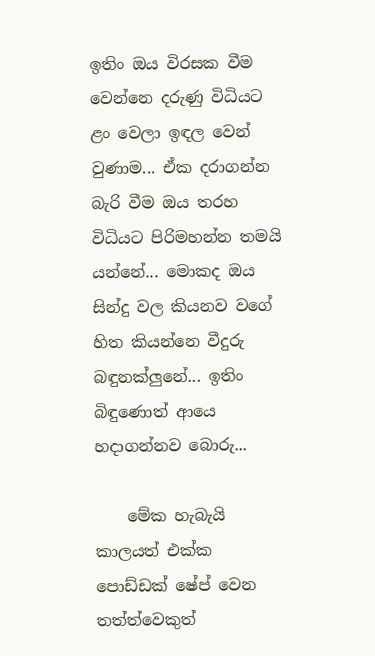ඉතිං ඔය විරසක වීම වෙන්නෙ දරුණු විධියට ළං වෙලා ඉඳල වෙන් වුණාම... ඒක දරාගන්න බැරි වීම ඔය තරහ විධියට පිරිමහන්න තමයි යන්නේ... මොකද ඔය සින්දු වල කියනව වගේ හිත කියන්නෙ වීදුරු බඳුනක්ලුනේ... ඉතිං බිඳුණොත් ආයෙ හදාගන්නව බොරු...

    මේක හැබැයි කාලයත් එක්ක පොඩ්ඩක් ෂේප් වෙන තත්ත්වෙකුත්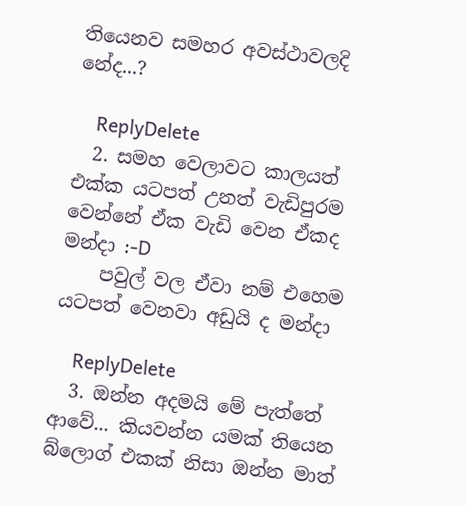තියෙනව සමහර අවස්ථාවලදි නේද...?

    ReplyDelete
  2. සමහ වෙලාවට කාලයත් එක්ක යටපත් උනත් වැඩිපුරම වෙන්නේ ඒක වැඩි වෙන ඒකද මන්දා :-D
    පවුල් වල ඒවා නම් එහෙම යටපත් වෙනවා අඩුයි ද මන්දා

    ReplyDelete
  3. ඔන්න අදමයි මේ පැත්තේ ආවේ... කියවන්න යමක් තියෙන බ්ලොග් එකක් නිසා ඔන්න මාත්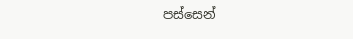පස්සෙන්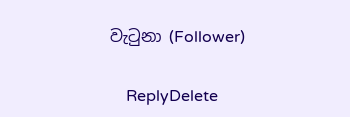වැටුනා (Follower)

    ReplyDelete